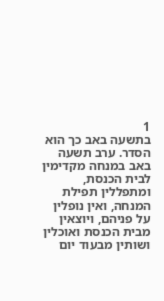1
בתשעה באב כך הוא הסדר. ערב תשעה באב במנחה מקדימין לבית הכנסת, ומתפללין תפילת המנחה, ואין נופלין על פניהם, ויוצאין מבית הכנסת ואוכלין ושותין מבעוד יום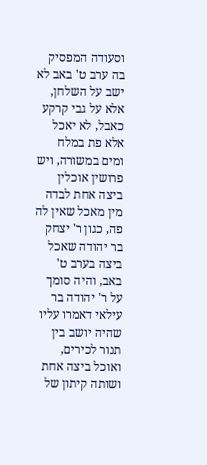וסעודה המפסיק בה ערב ט' באב לא ישב על השלחן, אלא על גבי קרקע כאבל, לא יאכל אלא פת במלח ומים במשורה, ויש פרושין אוכלין ביצה אחת לבדה מין מאכל שאין לה פה, כגון ר' יצחק בר יהודה שאכל ביצה בערב ט' באב, והיה סומך על ר' יהודה בר עילאי דאמרו עליו שהיה יושב בין תנור לכירים, ואוכל ביצה אחת ושותה קיתון של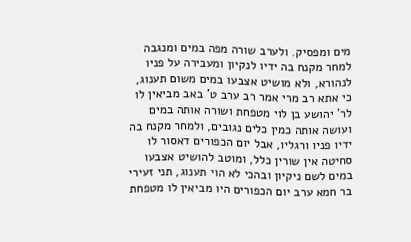מים ומפסיק. ולערב שורה מפה במים ומנגבה למחר מקנח בה ידיו לנקיון ומעבירה על פניו לנהורא, ולא מושיט אצבעו במים משום תענוג, כי אתא רב מרי אמר רב ערב ט' באב מביאין לו לר' יהושע בן לוי מטפחת ושורה אותה במים ועושה אותה כמין כלים נגובים, ולמחר מקנח בה ידיו פניו ורגליו, אבל יום הכפורים דאסור לו סחיטה אין שורין כלל, ומוטב להושיט אצבעו במים לשם ניקיון ובהכי לא הוי תענוג, תני זעירי בר חמא ערב יום הכפורים היו מביאין לו מטפחת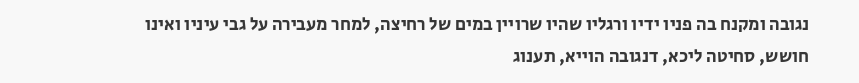נגובה ומקנח בה פניו ידיו ורגליו שהיו שרויין במים של רחיצה, למחר מעבירה על גבי עיניו ואינו חושש, סחיטה ליכא, דנגובה הוייא, תענוג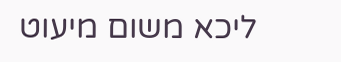ליכא משום מיעוט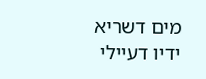מים דשריא ידיו דעיילי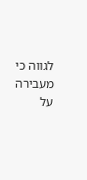לגווה כי מעבירה על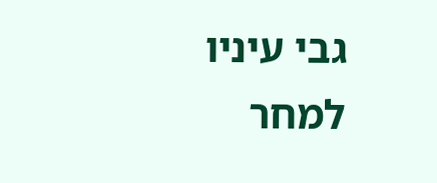גבי עיניו למחר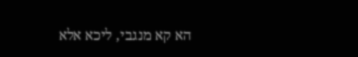הא קא מנגבי, ליכא אלא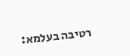רטיבה בעלמא: